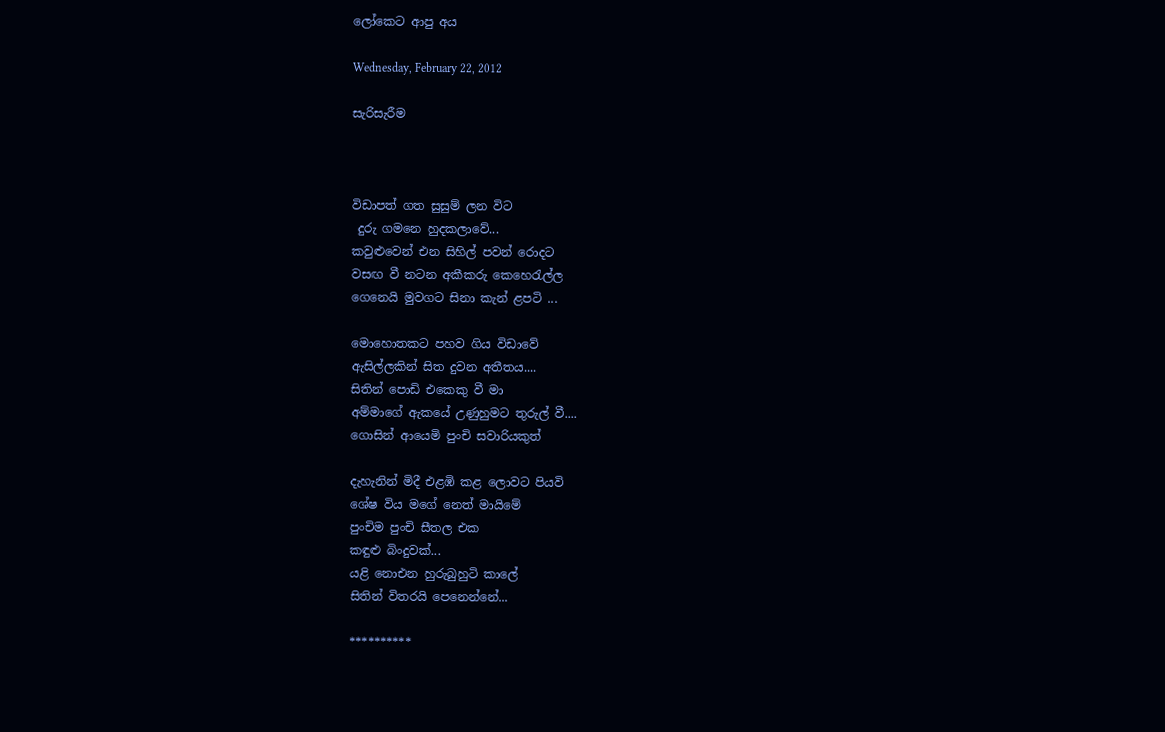ලෝකෙට ආපු අය

Wednesday, February 22, 2012

සැරිසැරීම



විඩාපත් ගත සුසුම් ලන විට
 දුරු ගමනෙ හුදකලාවේ...
කවුළුවෙන් එන සිහිල් පවන් රොදට
වසඟ වී නටන අකීකරු කෙහෙරැල්ල
ගෙනෙයි මුවගට සිනා කැන් ළපටි ...

මොහොතකට පහව ගිය විඩාවේ
ඇසිල්ලකින් සිත දුවන අතීතය....
සිතින් පොඩි එකෙකු වී මා
අම්මාගේ ඇකයේ උණුහුමට තුරුල් වී....
ගොසින් ආයෙමි පුංචි සවාරියකුත්

දැහැනින් මිදී එළඹි කළ ලොවට පියවි
ශේෂ විය මගේ නෙත් මායිමේ
පුංචිම පුංචි සීතල එක
කඳුළු බිංදුවක්...
යළි නොඑන හුරුබුහුටි කාලේ
සිතින් විතරයි පෙනෙන්නේ...

**********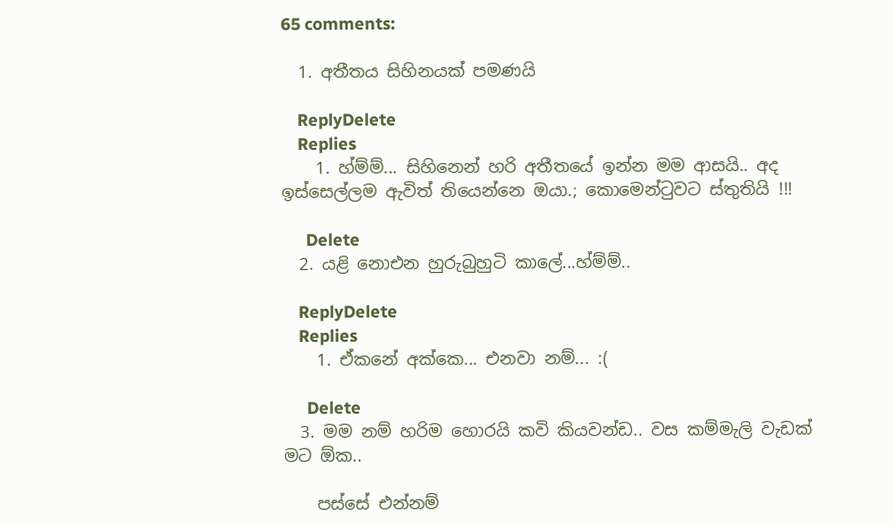65 comments:

  1. අතීතය සිහිනයක් පමණයි

    ReplyDelete
    Replies
    1. හ්ම්ම්... සිහිනෙන් හරි අතීතයේ ඉන්න මම ආසයි.. අද ඉස්සෙල්ලම ඇවිත් තියෙන්නෙ ඔයා.; කොමෙන්ටුවට ස්තුතියි !!!

      Delete
  2. යළි නොඑන හුරුබුහුටි කාලේ...හ්ම්ම්..

    ReplyDelete
    Replies
    1. ඒකනේ අක්කෙ... එනවා නම්... :(

      Delete
  3. මම නම් හරිම හොරයි කවි කියවන්ඩ.. වස කම්මැලි වැඩක් මට ඕක..

    පස්සේ එන්නම්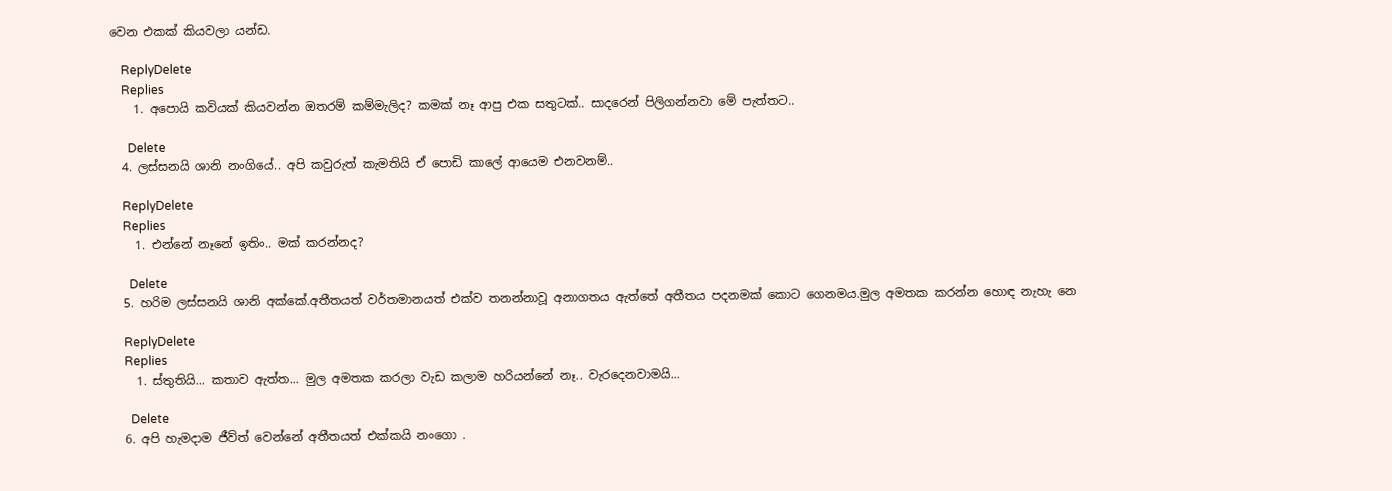වෙන එකක් කියවලා යන්ඩ.

    ReplyDelete
    Replies
    1. අපොයි කවියක් කියවන්න ඔතරම් කම්මැලිද? කමක් නෑ ආපු එක සතුටක්.. සාදරෙන් පිලිගන්නවා මේ පැත්තට..

      Delete
  4. ලස්සනයි ශානි නංගියේ.. අපි කවුරුත් කැමතියි ඒ පොඩි කාලේ ආයෙම එනවනම්..

    ReplyDelete
    Replies
    1. එන්නේ නෑනේ ඉතිං.. මක් කරන්නද?

      Delete
  5. හරිම ලස්සනයි ශානි අක්කේ.අතීතයත් වර්තමානයත් එක්ව තනන්නාවූ අනාගතය ඇත්තේ අතීතය පදනමක් කොට ගෙනමය.මුල අමතක කරන්න හොඳ නැහැ නෙ

    ReplyDelete
    Replies
    1. ස්තුතියි... කතාව ඇත්ත... මුල අමතක කරලා වැඩ කලාම හරියන්නේ නෑ.. වැරදෙනවාමයි...

      Delete
  6. අපි හැමදාම ජීව්ත් වෙන්නේ අතීතයත් එක්කයි නංගො .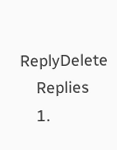ReplyDelete
    Replies
    1.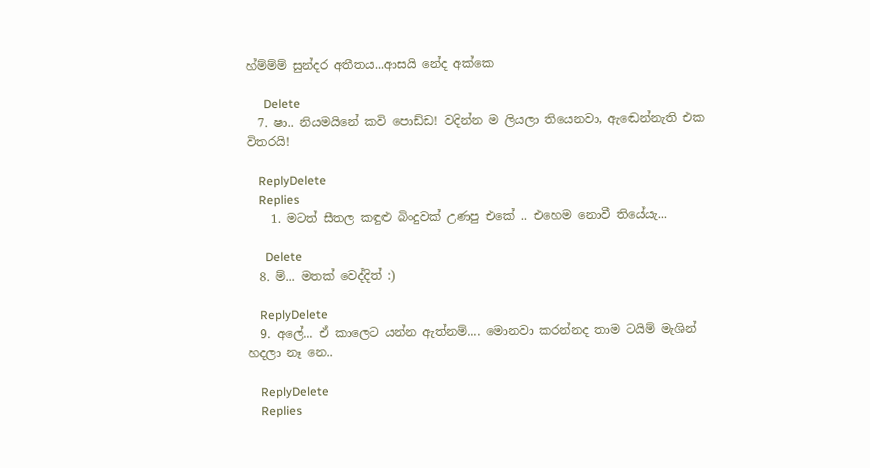හ්ම්ම්ම් සුන්දර අතීතය...ආසයි නේද අක්කෙ

      Delete
  7. ෂා.. නියමයිනේ කවි පොඩ්ඩ! වදින්න ම ලියලා තියෙනවා, ඇඬෙන්නැති එක විතරයි!

    ReplyDelete
    Replies
    1. මටත් සීතල කඳුළු බිංදුවක් උණපු එකේ .. එහෙම නොවී තියේයැ...

      Delete
  8. ම්... මතක් වෙද්දිත් :)

    ReplyDelete
  9. අලේ... ඒ කාලෙට යන්න ඇත්නම්.... මොනවා කරන්නද තාම ටයිම් මැශින් හදලා නෑ නෙ..

    ReplyDelete
    Replies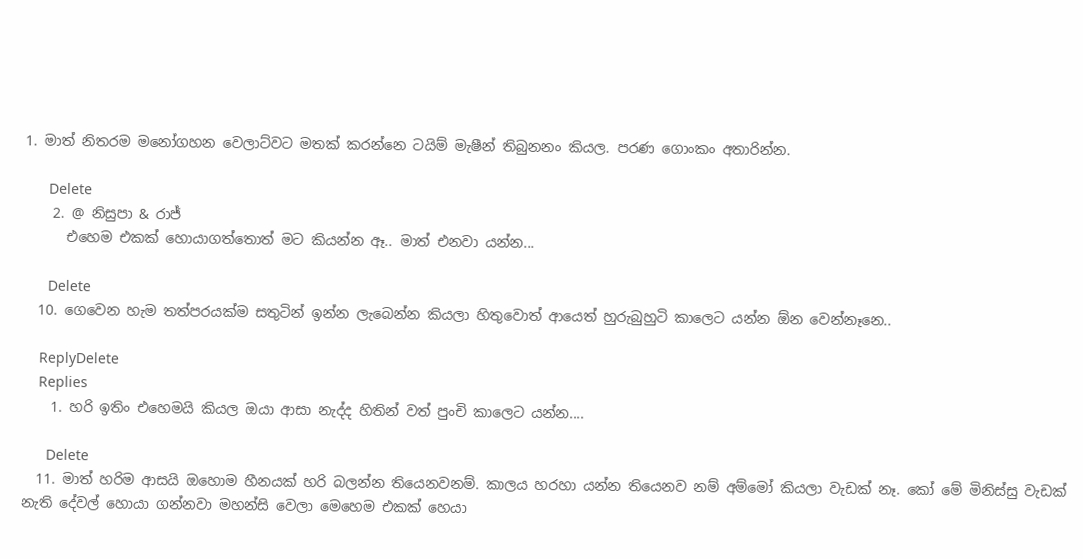1. මාත් නිතරම මනෝගහන වෙලාට්‍වට මතක් කරන්නෙ ටයිම් මැෂීන් තිබුනනං කියල. පරණ ගොංකං අතාරින්න.

      Delete
    2. @ නිසුපා & රාජ්
      එහෙම එකක් හොයාගත්තොත් මට කියන්න ඈ.. මාත් එනවා යන්න...

      Delete
  10. ගෙවෙන හැම තත්පරයක්ම සතුටින් ඉන්න ලැබෙන්න කියලා හිතුවොත් ආයෙත් හුරුබුහුටි කාලෙට යන්න ඕන වෙන්නෑනෙ..

    ReplyDelete
    Replies
    1. හරි ඉතිං එහෙමයි කියල ඔයා ආසා නැද්ද හිතින් වත් පුංචි කාලෙට යන්න....

      Delete
  11. මාත් හරිම ආසයි ඔහොම හීනයක් හරි බලන්න තියෙනවනම්. කාලය හරහා යන්න තියෙනව නම් අම්මෝ කියලා වැඩක් නෑ. කෝ මේ මිනිස්සු වැඩක් නැති දේවල් හොයා ගන්නවා මහන්සි වෙලා මෙහෙම එකක් හෙයා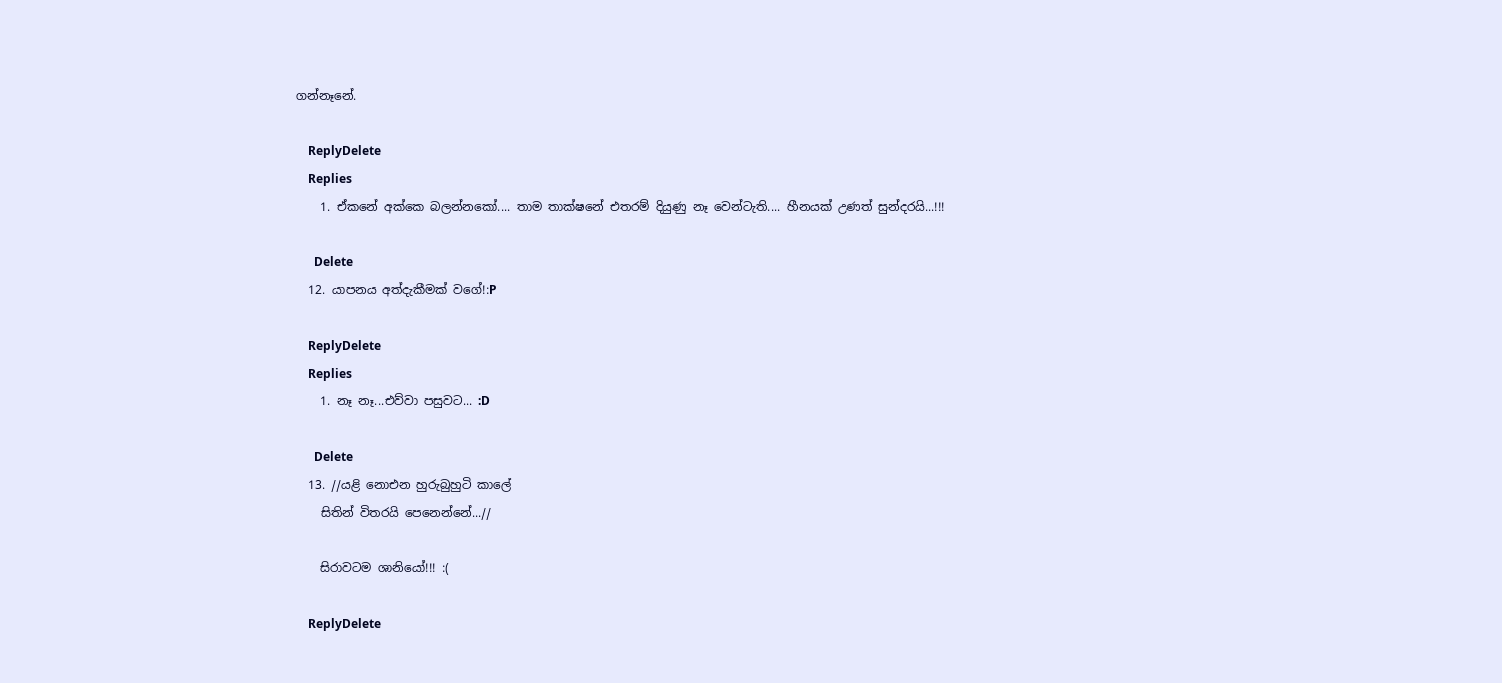ගන්නෑනේ.

    ReplyDelete
    Replies
    1. ඒකනේ අක්කෙ බලන්නකෝ.... තාම තාක්ෂනේ එතරම් දියුණු නෑ වෙන්ටැති.... හීනයක්‌ උණත් සුන්දරයි...!!!

      Delete
  12. යාපනය අත්දැකීමක් වගේ!:P

    ReplyDelete
    Replies
    1. නෑ නෑ...එව්වා පසුවට... :D

      Delete
  13. //යළි නොඑන හුරුබුහුටි කාලේ
    සිතින් විතරයි පෙනෙන්නේ...//

    සිරාවටම ශානියෝ!!! :(

    ReplyDelete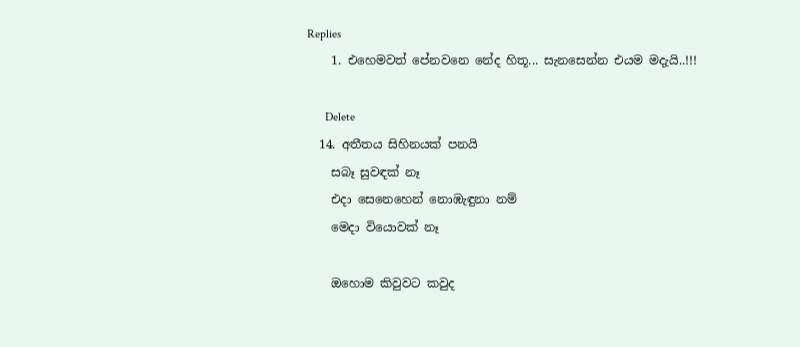Replies
    1. එහෙමවත් පේනවනෙ නේද හිතූ... සැනසෙන්න එයම මදැයි..!!!

      Delete
  14. අතීතය සිහිනයක් පනයි
    සබෑ සුවඳක් නෑ
    එදා සෙනෙහෙන් නොඹැඳුනා නම්
    මෙදා වියොවක් නෑ

    ඔහොම කිවුවට කවුද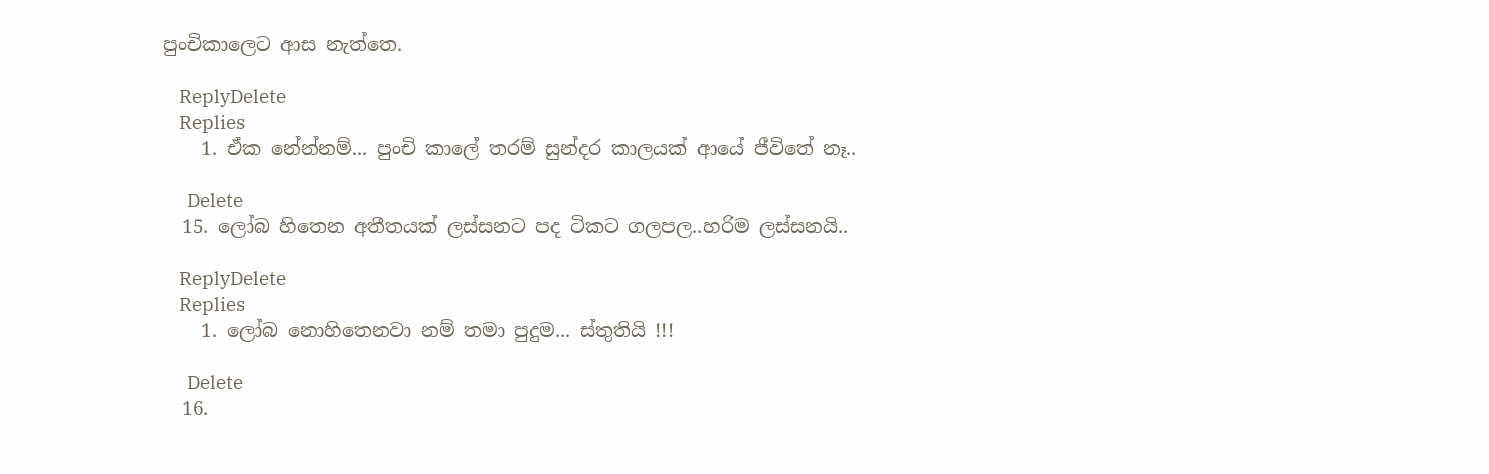පුංචිකාලෙට ආස නැත්තෙ.

    ReplyDelete
    Replies
    1. ඒක නේන්නම්... පුංචි කාලේ තරම් සුන්දර කාලයක් ආයේ ජීවිතේ නෑ..

      Delete
  15. ලෝබ හිතෙන අතීතයක් ලස්සනට පද ටිකට ගලපල..හරිම ලස්සනයි..

    ReplyDelete
    Replies
    1. ලෝබ නොහිතෙනවා නම් තමා පුදුම... ස්තුතියි !!!

      Delete
  16.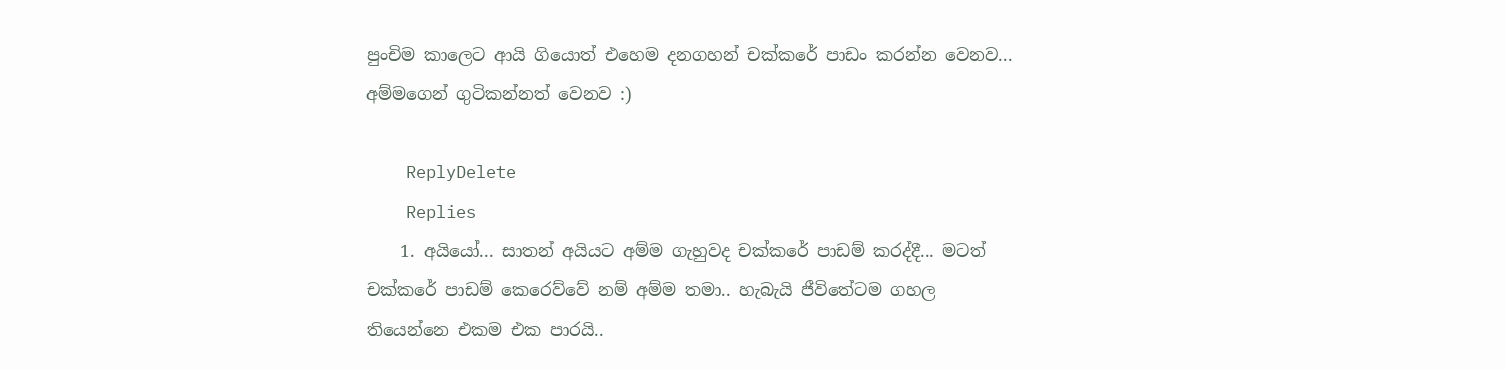පුංචිම කාලෙට ආයි ‍ගියොත් එහෙම දනගහන් චක්කරේ පාඩං කරන්න වෙනව... අම්මගෙන් ගුටිකන්නත් වෙනව :)

    ReplyDelete
    Replies
    1. අයියෝ... සාතන් අයියට අම්ම ගැහුවද චක්කරේ පාඩම් කරද්දී... මටත් චක්කරේ පාඩම් කෙරෙව්වේ නම් අම්ම තමා.. හැබැයි ජීවිතේටම ගහල තියෙන්නෙ එකම එක පාරයි..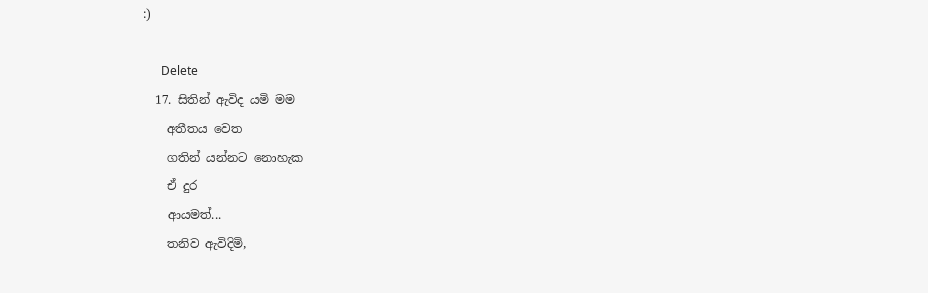:)

      Delete
  17. සිතින් ඇවිද යමි මම
    අතීතය වෙත
    ගතින් යන්නට නොහැක
    ඒ දුර
    ආයමත්...
    තනිව ඇවිදිමි,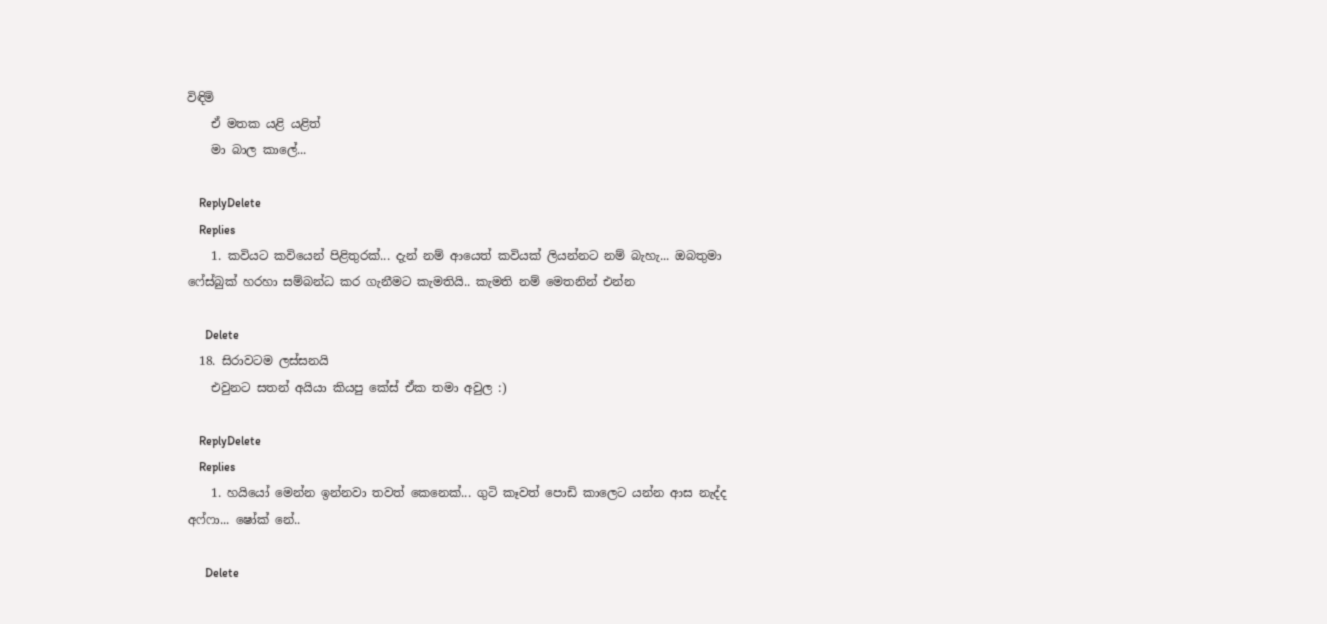විඳිමි
    ඒ මතක යළි යළිත්
    මා බාල කාලේ...

    ReplyDelete
    Replies
    1. කවියට කවියෙන් පිළිතුරක්... දැන් නම් ආයෙත් කවියක් ලියන්නට නම් බැහැ... ඔබතුමා ෆේස්බුක් හරහා සම්බන්ධ කර ගැනීමට කැමතියි.. කැමති නම් මෙතනින් එන්න

      Delete
  18. සිරාවටම ලස්සනයි
    එවුනට සතන් අයියා කියපු කේස් ඒක තමා අවුල :)

    ReplyDelete
    Replies
    1. හයියෝ මෙන්න ඉන්නවා තවත් කෙනෙක්... ගුටි කෑවත් පොඩි කාලෙට යන්න ආස නැද්ද අෆ්ෆා... ෂෝක් නේ..

      Delete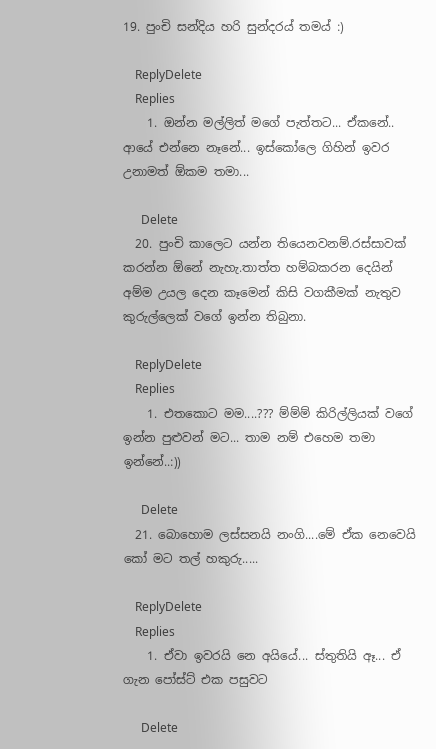19. පුංචි සන්දිය හරි සුන්දරය් තමය් :)

    ReplyDelete
    Replies
    1. ඔන්න මල්ලිත් මගේ පැත්තට... ඒකනේ.. ආයේ එන්නෙ නෑනේ... ඉස්කෝලෙ ගිහින් ඉවර උනාමත් ඕකම තමා...

      Delete
  20. පුංචි කාලෙට යන්න තියෙනවනම්.රස්සාවක් කරන්න ඕනේ නැහැ.තාත්ත හම්බකරන දෙයින් අම්ම උයල දෙන කෑමෙන් කිසි වගකීමක් නැතුව කුරුල්ලෙක් වගේ ඉන්න තිබුනා.

    ReplyDelete
    Replies
    1. එතකොට මම....??? ම්ම්ම් කිරිල්ලියක් වගේ ඉන්න පුළුවන් මට... තාම නම් එහෙම තමා ඉන්නේ..:))

      Delete
  21. බොහොම ලස්සනයි නංගි....මේ ඒක නෙවෙයි කෝ මට තල් හකුරු.....

    ReplyDelete
    Replies
    1. ඒවා ඉවරයි නෙ අයියේ... ස්තුතියි ඈ... ඒ ගැන පෝස්ට් එක පසුවට

      Delete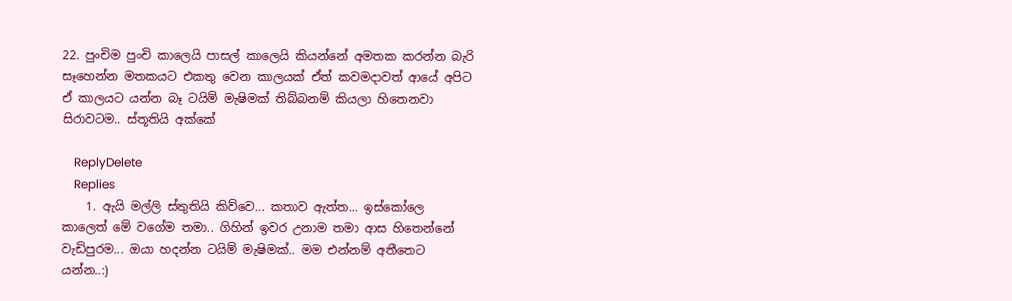22. පුංචිම පුංචි කාලෙයි පාසල් කාලෙයි කියන්නේ අමතක කරන්න බැරි සෑහෙන්න මතකයට එකතු වෙන කාලයක් ඒත් කවමදාවත් ආයේ අපිට ඒ කාලයට යන්න බෑ ටයිම් මැෂිමක් තිබ්බනම් කියලා හිතෙනවා සිරාවටම.. ස්තූතියි අක්කේ

    ReplyDelete
    Replies
    1. ඇයි මල්ලි ස්තුතියි කිව්වෙ... කතාව ඇත්ත... ඉස්කෝලෙ කාලෙත් මේ වගේම තමා.. ගිහින් ඉවර උනාම තමා ආස හිතෙන්නේ වැඩිපුරම... ඔයා හදන්න ටයිම් මැෂිමක්.. මම එන්නම් අතීතෙට යන්න..:)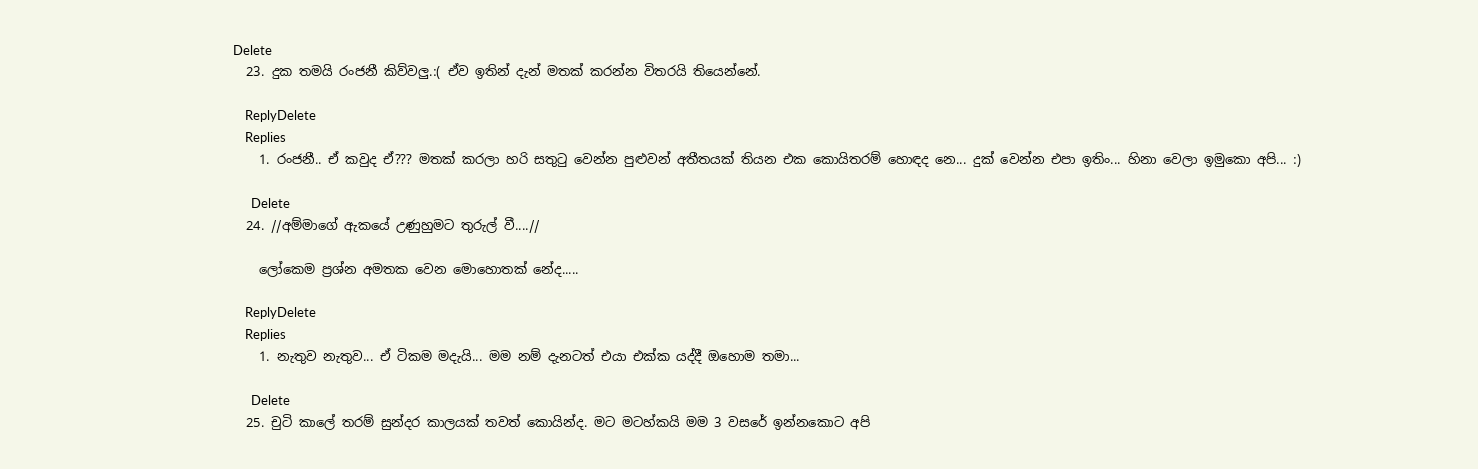Delete
  23. දුක තමයි රංජනී කිව්වලු.:( ඒව ඉතින් දැන් මතක් කරන්න විතරයි තියෙන්නේ.

    ReplyDelete
    Replies
    1. රංජනී.. ඒ කවුද ඒ??? මතක් කරලා හරි සතුටු වෙන්න පුළුවන් අතීතයක් තියන එක කොයිතරම් හොඳද නෙ... දුක් වෙන්න එපා ඉතිං... හිනා වෙලා ඉමුකො අපි... :)

      Delete
  24. //අම්මාගේ ඇකයේ උණුහුමට තුරුල් වී....//

    ලෝකෙම ප්‍රශ්න අමතක වෙන මොහොතක් නේද.....

    ReplyDelete
    Replies
    1. නැතුව නැතුව... ඒ ටිකම මදැයි... මම නම් දැනටත් එයා එක්ක යද්දී ඔහොම තමා...

      Delete
  25. චුටි කාලේ තරම් සුන්දර කාලයක් තවත් කොයින්ද. මට මටහ්කයි මම 3 වසරේ ඉන්නකොට අපි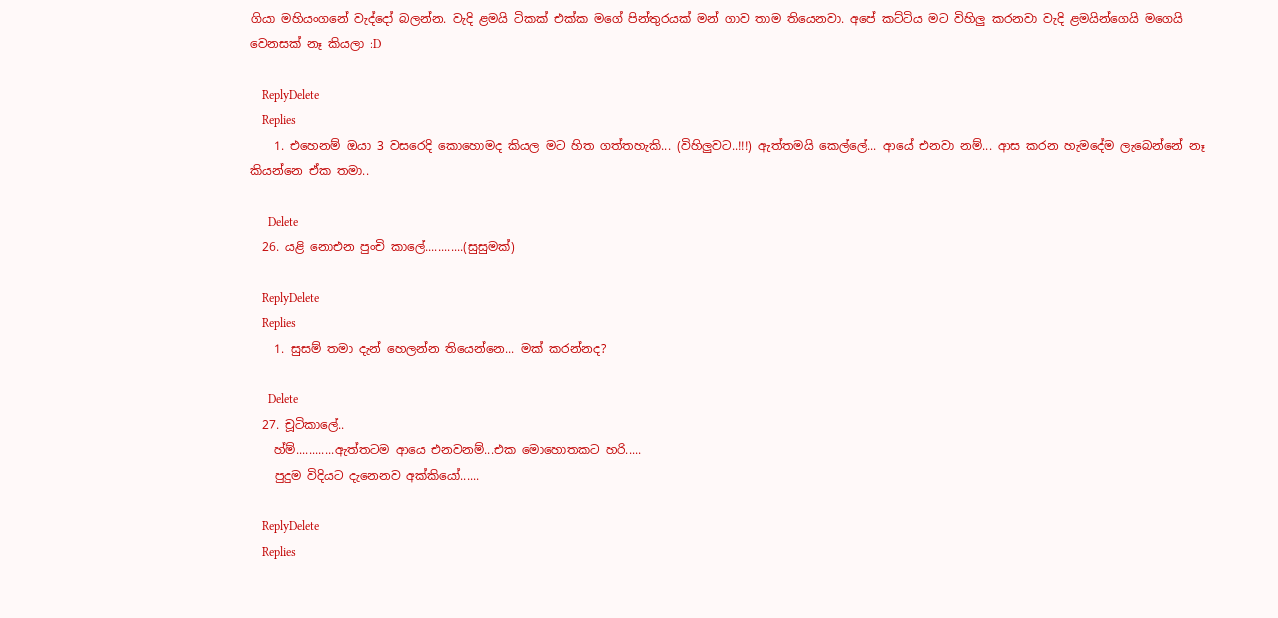ගියා මහියංගනේ වැද්දෝ බලන්න. වැදි ළමයි ටිකක් එක්ක මගේ පින්තුරයක් මන් ගාව තාම තියෙනවා. අපේ කට්ටිය මට විහිලු කරනවා වැදි ළමයින්ගෙයි මගෙයි වෙනසක් නෑ කියලා :D

    ReplyDelete
    Replies
    1. එහෙනම් ඔයා 3 වසරෙදි කොහොමද කියල මට හිත ගත්තහැකි... (විහිලුවට..!!!) ඇත්තමයි කෙල්ලේ... ආයේ එනවා නම්... ආස කරන හැමදේම ලැබෙන්නේ නෑ කියන්නෙ ඒක තමා..

      Delete
  26. යළි නොඑන පුංචි කාලේ............(සුසුමක්)

    ReplyDelete
    Replies
    1. සුසම් තමා දැන් හෙලන්න තියෙන්නෙ... මක් කරන්නද?

      Delete
  27. චූටිකාලේ..
    හ්ම්............ඇත්තටම ආයෙ එනවනම්...එක මොහොතකට හරි.....
    පුදුම විදියට දැනෙනව අක්කියෝ......

    ReplyDelete
    Replies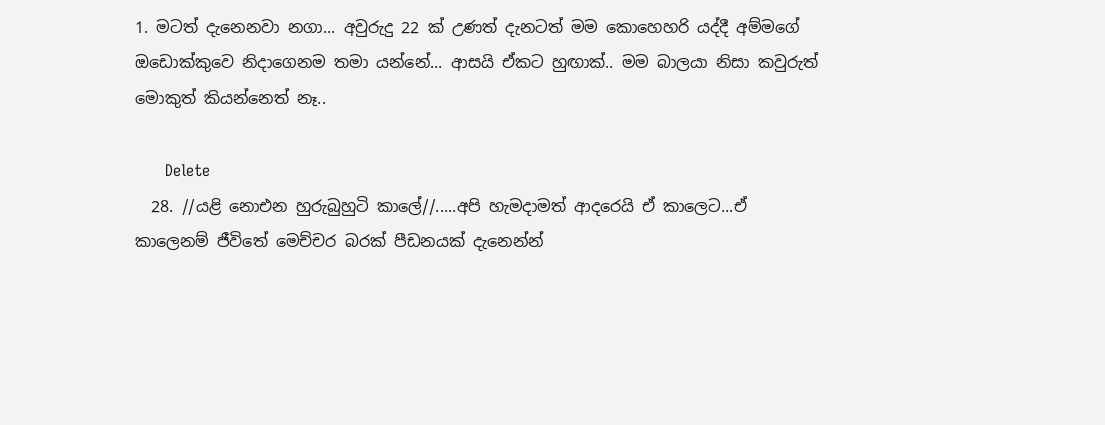1. මටත් දැනෙනවා නගා... අවුරුදු 22 ක් උණත් දැනටත් මම කොහෙහරි යද්දී අම්මගේ ඔඩොක්කුවෙ නිදාගෙනම තමා යන්නේ... ආසයි ඒකට හුඟාක්.. මම බාලයා නිසා කවුරුත් මොකුත් කියන්නෙත් නෑ..

      Delete
  28. //යළි නොඑන හුරුබුහුටි කාලේ//.....අපි හැමදාමත් ආදරෙයි ඒ කාලෙට...ඒ කාලෙනම් ජීවිතේ මෙච්චර බරක් පීඩනයක් දැනෙන්න්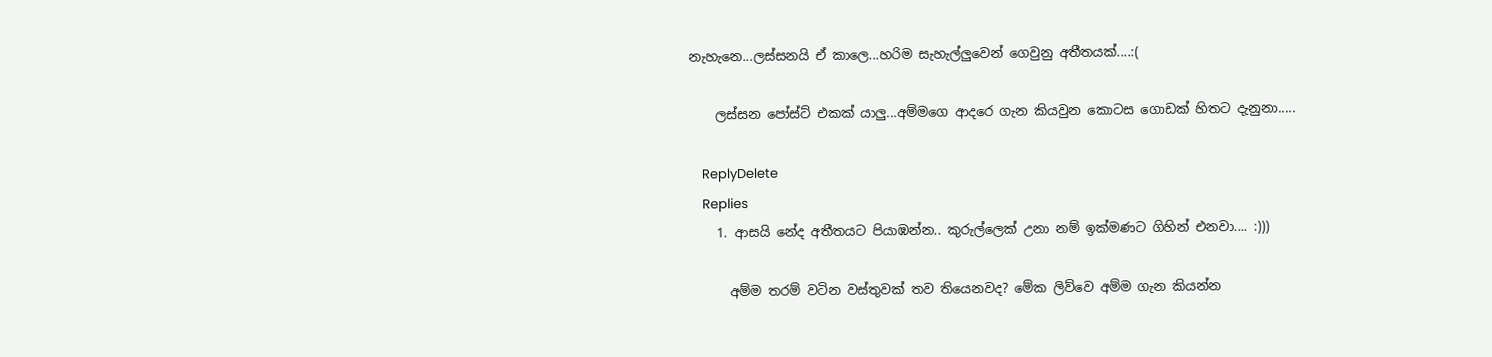නැහැනෙ...ලස්සනයි ඒ කාලෙ...හරිම සැහැල්ලුවෙන් ගෙවුනු අතීතයක්....:(

    ලස්සන පෝස්ට් එකක් යාලු...අම්මගෙ ආදරෙ ගැන කියවුන කොටස ගොඩක් හිතට දැනුනා.....

    ReplyDelete
    Replies
    1. ආසයි නේද අතීතයට පියාඹන්න.. කුරුල්ලෙක් උනා නම් ඉක්මණට ගිහින් එනවා.... :)))

      අම්ම තරම් වටින වස්තුවක් තව තියෙනවද? මේක ලිව්වෙ අම්ම ගැන කියන්න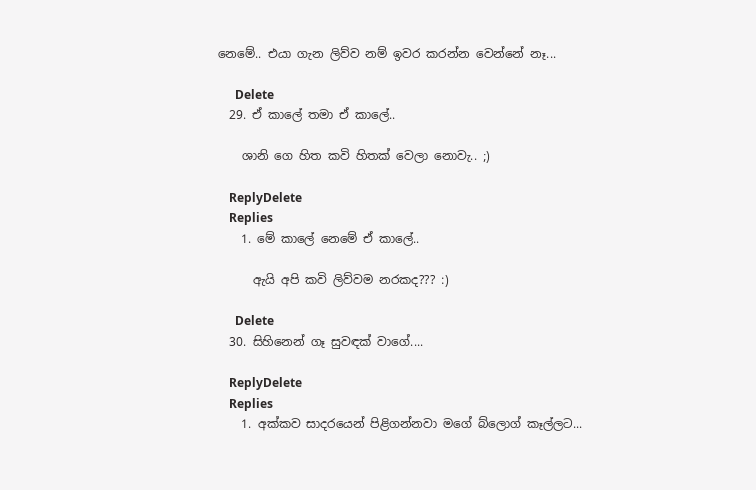නෙමේ.. එයා ගැන ලිව්ව නම් ඉවර කරන්න වෙන්නේ නෑ...

      Delete
  29. ඒ කාලේ තමා ඒ කාලේ..

    ශානි ගෙ හිත කවි හිතක් වෙලා නොවැ.. ;)

    ReplyDelete
    Replies
    1. මේ කාලේ නෙමේ ඒ කාලේ..

      ඇයි අපි කවි ලිව්වම නරකද??? :)

      Delete
  30. සිහිනෙන් ගෑ සුවඳක් වාගේ....

    ReplyDelete
    Replies
    1. අක්කව සාදරයෙන් පිළිගන්නවා මගේ බ්ලොග් කෑල්ලට...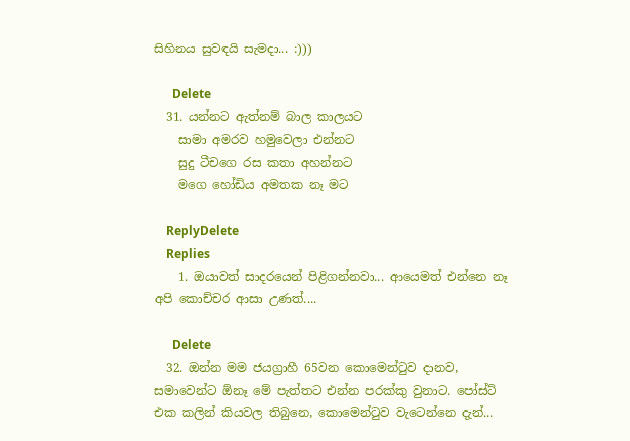සිහිනය සුවඳයි සැමදා... :)))

      Delete
  31. යන්නට ඇත්නම් බාල කාලයට
    සාමා අමරව හමුවෙලා එන්නට
    සුදු ටීචගෙ රස කතා අහන්නට
    මගෙ හෝඩිය අමතක නෑ මට

    ReplyDelete
    Replies
    1. ඔයාවත් සාදරයෙන් පිළිගන්නවා... ආයෙමත් එන්නෙ නෑ අපි කොච්චර ආසා උණත්....

      Delete
  32. ඔන්න මම ජයග්‍රාහී 65වන කොමෙන්ටුව දානව, සමාවෙන්ට ඕනෑ මේ පැත්තට එන්න පරක්කු වුනාට. පෝස්ට් එක කලින් කියවල තිබුනෙ, කොමෙන්ටුව වැටෙන්නෙ දැන්...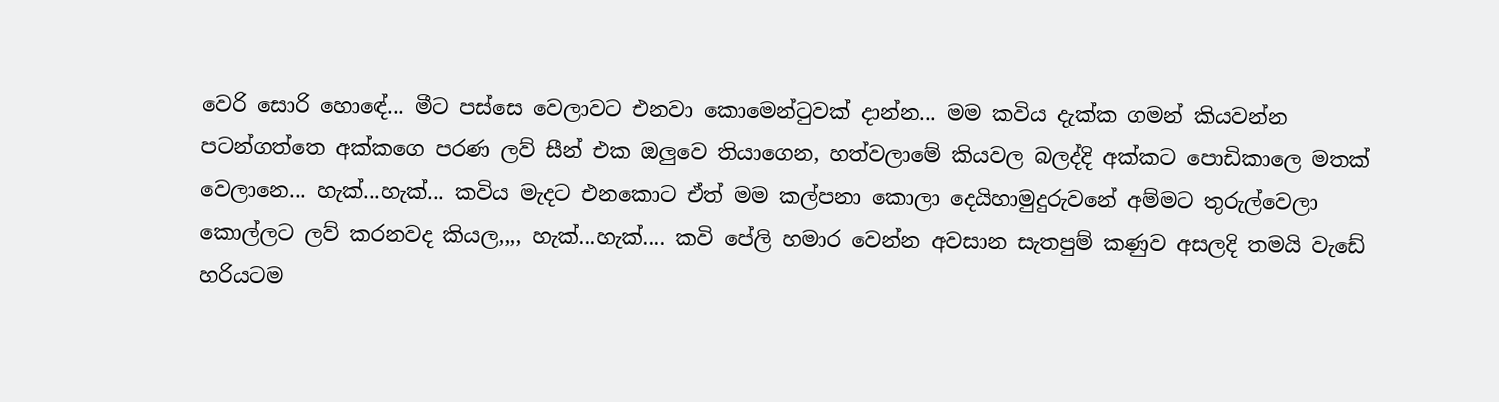වෙරි සොරි හොඳේ... මීට පස්සෙ වෙලාවට එනවා කොමෙන්ටුවක් දාන්න... මම කවිය දැක්ක ගමන් කියවන්න පටන්ගත්තෙ අක්කගෙ පරණ ලව් සීන් එක ඔලුවෙ තියාගෙන, හත්වලාමේ කියවල බලද්දි අක්කට පොඩිකාලෙ මතක් වෙලානෙ... හැක්...හැක්... කවිය මැදට එනකොට ඒත් මම කල්පනා කොලා දෙයිහාමුදුරුවනේ අම්මට තුරුල්වෙලා කොල්ලට ලව් කරනවද කියල,,,, හැක්...හැක්.... කවි පේලි හමාර වෙන්න අවසාන සැතපුම් කණුව අසලදි තමයි වැඩේ හරියටම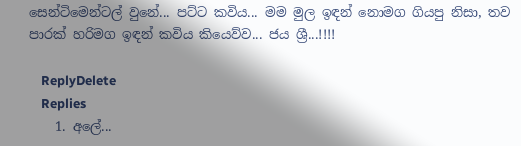සෙන්ටිමෙන්ටල් වුනේ... පට්ට කවිය... මම මුල ඉඳන් නොමග ගියපු නිසා, තව පාරක් හරිමග ඉඳන් කවිය කියෙව්ව... ජය ශ්‍රී...!!!!

    ReplyDelete
    Replies
    1. අලේ...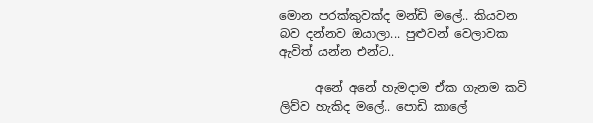මොන පරක්කුවක්ද මන්ඩි මලේ.. කියවන බව දන්නව ඔයාලා... පුළුවන් වෙලාවක ඇවිත් යන්න එන්ට..

      අනේ අනේ හැමදාම ඒක ගැනම කවි ලිව්ව හැකිද මලේ.. පොඩි කාලේ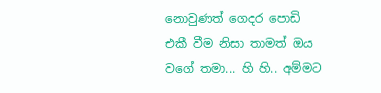නොවුණත් ගෙදර පොඩි එකී වීම නිසා තාමත් ඔය වගේ තමා... හි හි.. අම්මට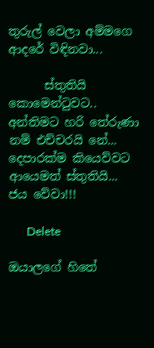තුරුල් වෙලා අම්මගෙ ආදරේ විඳිනවා...

      ස්තුතියි කොමෙන්ටුවට.. අන්තිමට හරි තේරුණා නම් එච්චරයි නේ... දෙපාරක්ම කියෙව්වට ආයෙමත් ස්තුතියි... ජය වේවා!!!

      Delete

ඔයාලගේ හිතේ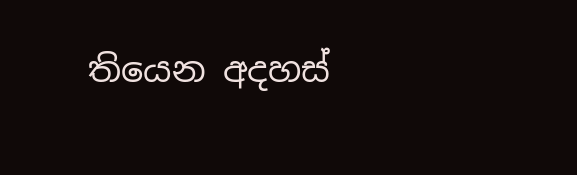තියෙන අදහස්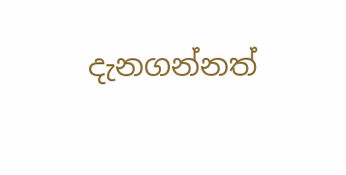දැනගන්නත්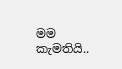මම කැමතියි..